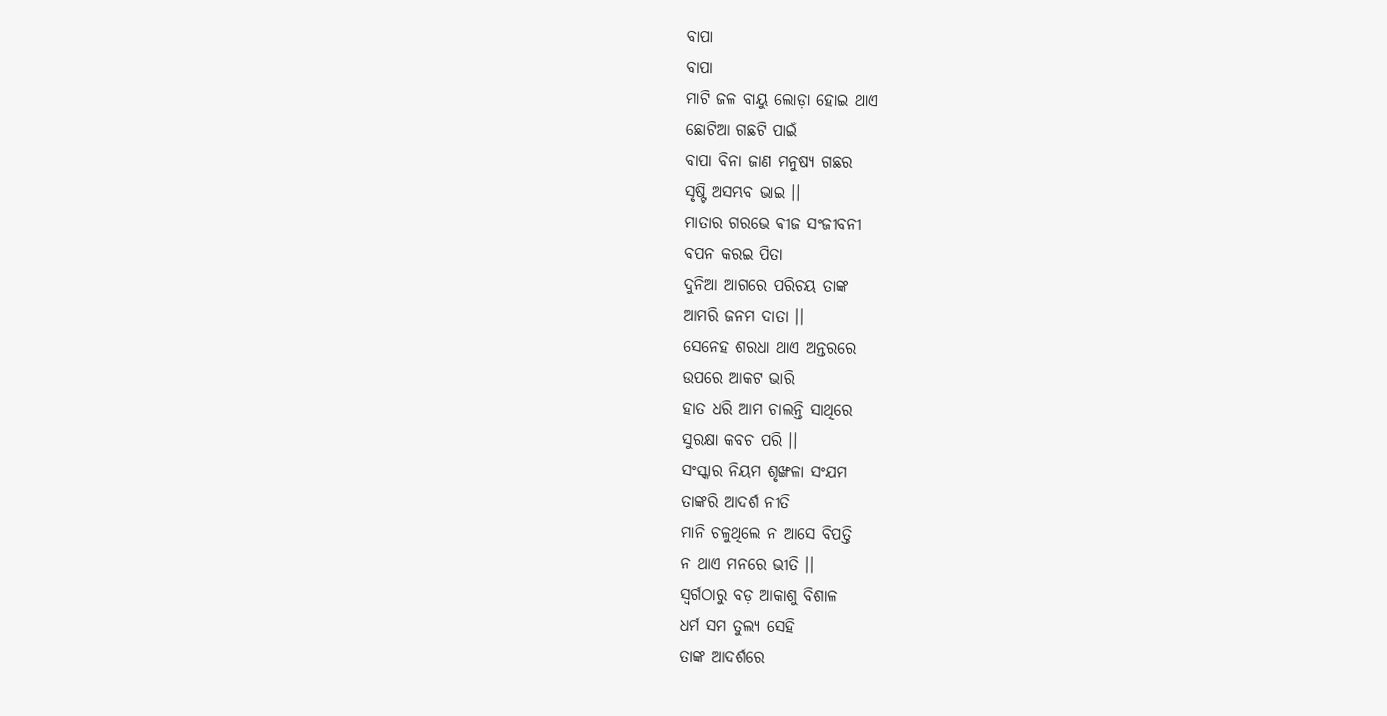ବାପା
ବାପା
ମାଟି ଜଳ ବାୟୁ ଲୋଡ଼ା ହୋଇ ଥାଏ
ଛୋଟିଆ ଗଛଟି ପାଇଁ
ବାପା ବିନା ଜାଣ ମନୁଷ୍ୟ ଗଛର
ସୃଷ୍ଟି ଅସମ୍ଭବ ଭାଇ ।।
ମାତାର ଗରଭେ ଵୀଜ ସଂଜୀବନୀ
ବପନ କରଇ ପିତା
ଦୁନିଆ ଆଗରେ ପରିଚୟ ତାଙ୍କ
ଆମରି ଜନମ ଦାତା ।।
ସେନେହ ଶରଧା ଥାଏ ଅନ୍ତରରେ
ଉପରେ ଆକଟ ଭାରି
ହାତ ଧରି ଆମ ଚାଲନ୍ତି ସାଥିରେ
ସୁରକ୍ଷା କବଚ ପରି ।।
ସଂସ୍କାର ନିୟମ ଶୃଙ୍ଖଳା ସଂଯମ
ତାଙ୍କରି ଆଦର୍ଶ ନୀତି
ମାନି ଚଳୁଥିଲେ ନ ଆସେ ବିପତ୍ତି
ନ ଥାଏ ମନରେ ଭୀତି ।।
ସ୍ୱର୍ଗଠାରୁ ବଡ଼ ଆକାଶୁ ବିଶାଳ
ଧର୍ମ ସମ ତୁଲ୍ୟ ସେହି
ତାଙ୍କ ଆଦର୍ଶରେ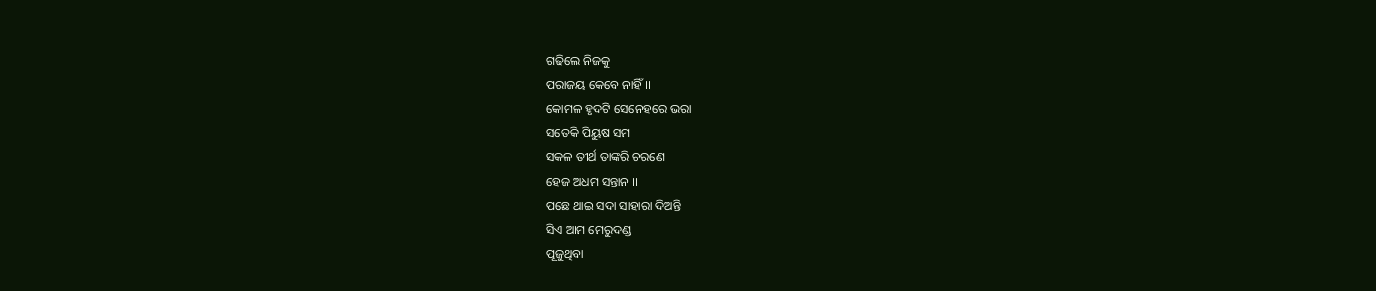ଗଢିଲେ ନିଜକୁ
ପରାଜୟ କେବେ ନାହିଁ ।।
କୋମଳ ହୃଦଟି ସେନେହରେ ଭରା
ସତେକି ପିୟୁଷ ସମ
ସକଳ ତୀର୍ଥ ତାଙ୍କରି ଚରଣେ
ହେଜ ଅଧମ ସନ୍ତାନ ।।
ପଛେ ଥାଇ ସଦା ସାହାରା ଦିଅନ୍ତି
ସିଏ ଆମ ମେରୁଦଣ୍ଡ
ପୂଜୁଥିବା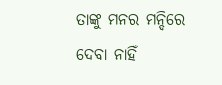ତାଙ୍କୁ ମନର ମନ୍ଦିରେ
ଦେବା ନାହିଁ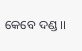କେବେ ଦଣ୍ଡ ।।